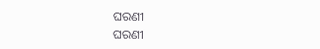ଘରଣୀ
ଘରଣୀ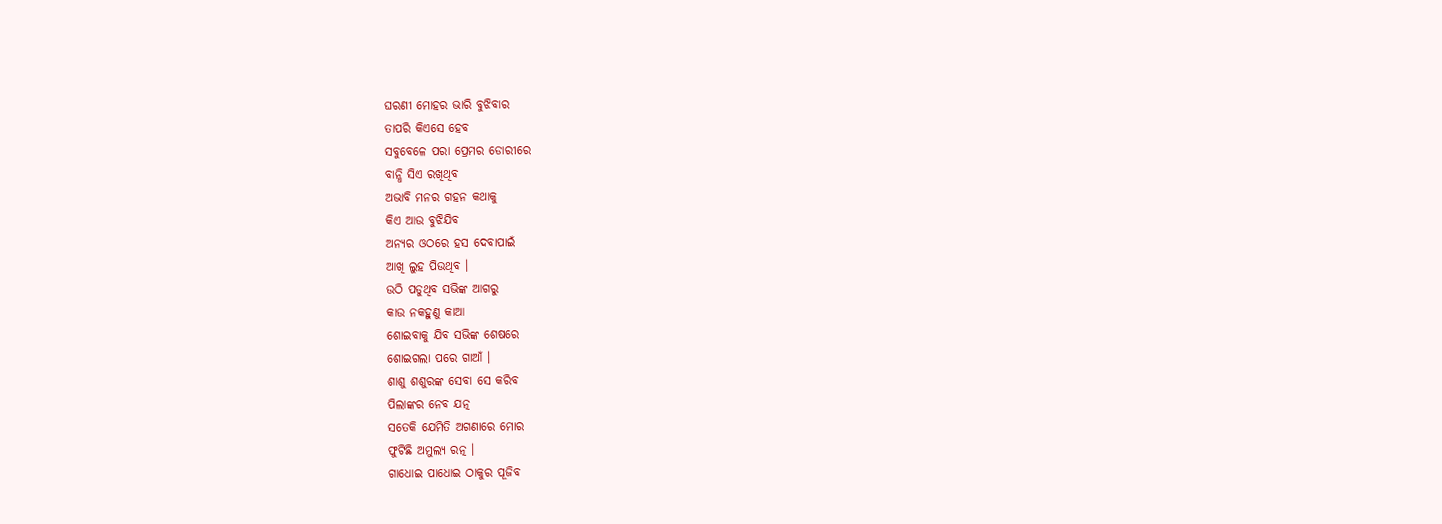ଘରଣୀ ମୋହର ଭାରି ବୁଝିବାର
ତାପରି କିଏସେ ହେବ
ସବୁବେଳେ ପରା ପ୍ରେମର ଡୋରୀରେ
ବାନ୍ଧି ସିଏ ରଖିଥିବ
ଅଭାବି ମନର ଗହନ କଥାକୁ
କିଏ ଆଉ ବୁଝିଯିବ
ଅନ୍ୟର ଓଠରେ ହସ ଦେବାପାଇଁ
ଆଖି ଲୁହ ପିଉଥିବ ।
ଉଠି ପଡୁଥିବ ସଭିଙ୍କ ଆଗରୁ
କାଉ ନକହୁଣୁ କାଆ
ଶୋଇବାକୁ ଯିବ ସଭିଙ୍କ ଶେଷରେ
ଶୋଇଗଲା ପରେ ଗାଆଁ ।
ଶାଶୁ ଶଶୁରଙ୍କ ସେବା ସେ କରିବ
ପିଲାଙ୍କର ନେବ ଯତ୍ନ
ସତେକି ଯେମିତି ଅଗଣାରେ ମୋର
ଫୁଟିଛି ଅମୁଲ୍ୟ ରତ୍ନ ।
ଗାଧୋଇ ପାଧୋଇ ଠାକୁର ପୂଜିବ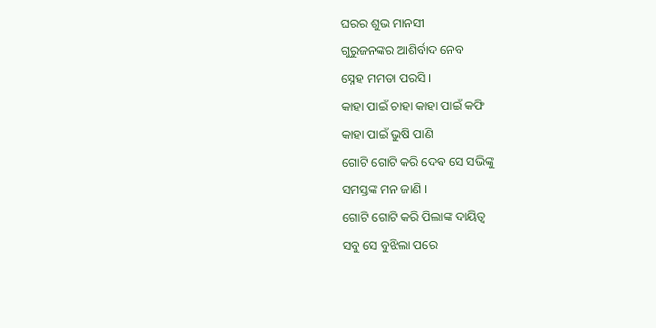ଘରର ଶୁଭ ମାନସୀ
ଗୁରୁଜନଙ୍କର ଆଶିର୍ବାଦ ନେବ
ସ୍ନେହ ମମତା ପରସି ।
କାହା ପାଇଁ ଚାହା କାହା ପାଇଁ କଫି
କାହା ପାଇଁ ଭୁଷି ପାଣି
ଗୋଟି ଗୋଟି କରି ଦେଵ ସେ ସଭିଙ୍କୁ
ସମସ୍ତଙ୍କ ମନ ଜାଣି ।
ଗୋଟି ଗୋଟି କରି ପିଲାଙ୍କ ଦାୟିତ୍ୱ
ସବୁ ସେ ବୁଝିଲା ପରେ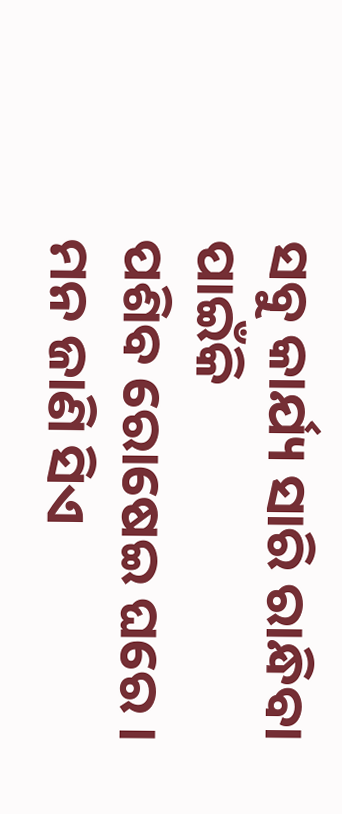ସବୁ କାର୍ଯ୍ୟ ସାରି ରାନ୍ଧିବା ପାଇଁକି
ପଶିବ ରୋଷେଇ ଘରେ ।
ମନ ଜାଣି ସିଏ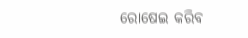ରୋଷେଇ କରିବ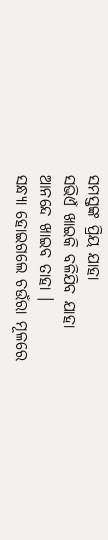ସମସ୍ତଙ୍କ ପ୍ରିୟ ଯାହା
ସଭିଏଁ ଖାଇକି ବଳିଯିବ ଯାହା
ଆନନ୍ଦେ ଖାଇବ ତାହା ।
ସନ୍ଧ୍ୟା ହୋଇଗଲେ ଚଉଁରା ମୂଳରେ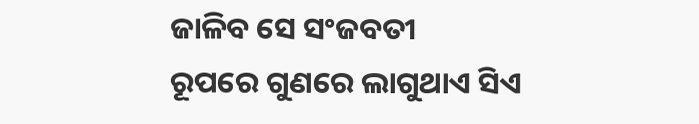ଜାଳିବ ସେ ସଂଜବତୀ
ରୂପରେ ଗୁଣରେ ଲାଗୁଥାଏ ସିଏ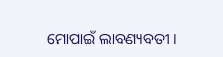ମୋପାଇଁ ଲାବଣ୍ୟବତୀ ।